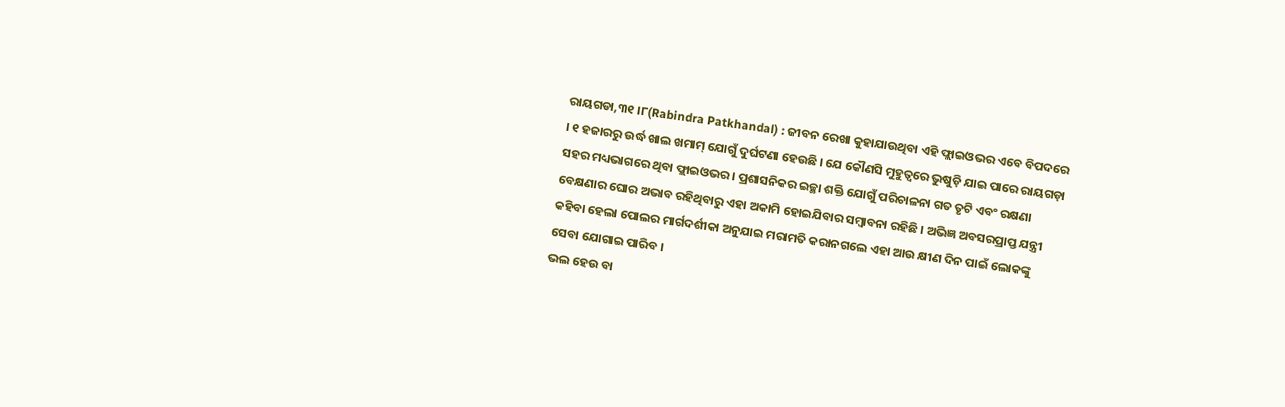ରାୟଗଡା,୩୧ ।୮(Rabindra Patkhandal) : ଜୀବନ ରେଖା କୁହାଯାଉଥିବା ଏହି ଫ୍ଲାଇଓଭର ଏବେ ବିପଦରେ । ୧ ହଜାରରୁ ଉର୍ଦ୍ଧ ଖାଲ ଖମାମ୍ ଯୋଗୁଁ ଦୁର୍ଘଟଣା ହେଉଛି । ଯେ କୌଣସି ମୁହୁତ୍ୱରେ ଭୁଷୁଡ଼ି ଯାଇ ପାରେ ରାୟଗଡ଼ା ସହର ମଧ୍ୟଭାଗରେ ଥିବା ଫ୍ଲାଇଓଭର । ପ୍ରଶାସନିକର ଇଚ୍ଛା ଶକ୍ତି ଯୋଗୁଁ ପରିଚାଳନା ଗତ ତୃଟି ଏବଂ ରକ୍ଷଣା ବେକ୍ଷଣାର ଘୋର ଅଭାବ ରହିଥିବାରୁ ଏହା ଅକାମି ହୋଇଯିବାର ସମ୍ବାବନା ରହିଛି । ଅଭିଜ୍ଞ ଅବସରପ୍ରାପ୍ତ ଯନ୍ତ୍ରୀ କହିବା ହେଲା ପୋଲର ମାର୍ଗଦର୍ଶୀକା ଅନୁଯାଇ ମରାମତି କରାନଗଲେ ଏହା ଆଉ କ୍ଷୀଣ ଦିନ ପାଇଁ ଲୋକଙ୍କୁ ସେବା ଯୋଗାଇ ପାରିବ ।
ଭଲ ହେଉ ବା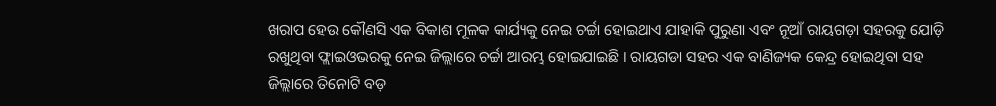ଖରାପ ହେଉ କୌଣସି ଏକ ବିକାଶ ମୂଳକ କାର୍ଯ୍ୟକୁ ନେଇ ଚର୍ଚ୍ଚା ହୋଇଥାଏ ଯାହାକି ପୁରୁଣା ଏବଂ ନୂଆଁ ରାୟଗଡ଼ା ସହରକୁ ଯୋଡ଼ି ରଖୁଥିବା ଫ୍ଲାଇଓଭରକୁ ନେଇ ଜିଲ୍ଲାରେ ଚର୍ଚ୍ଚା ଆରମ୍ଭ ହୋଇଯାଇଛି । ରାୟଗଡା ସହର ଏକ ବାଣିଜ୍ୟକ କେନ୍ଦ୍ର ହୋଇଥିବା ସହ ଜିଲ୍ଲାରେ ତିନୋଟି ବଡ଼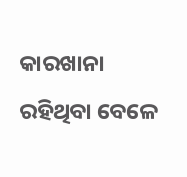କାରଖାନା ରହିଥିବା ବେଳେ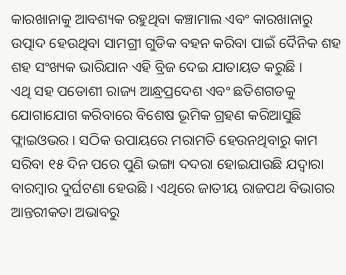କାରଖାନାକୁ ଆବଶ୍ୟକ ରହୁଥିବା କଞ୍ଚାମାଲ ଏବଂ କାରଖାନାରୁ ଉତ୍ପାଦ ହେଉଥିବା ସାମଗ୍ରୀ ଗୁଡିକ ବହନ କରିବା ପାଇଁ ଦୈନିକ ଶହ ଶହ ସଂଖ୍ୟକ ଭାରିଯାନ ଏହି ବ୍ରିଜ ଦେଇ ଯାତାୟତ କରୁଛି ।
ଏଥି ସହ ପଡୋଶୀ ରାଜ୍ୟ ଆନ୍ଧ୍ରପ୍ରଦେଶ ଏବଂ ଛତିଶଗଡକୁ ଯୋଗାଯୋଗ କରିବାରେ ବିଶେଷ ଭୂମିକ ଗ୍ରହଣ କରିଆସୁଛି ଫ୍ଲାଇଓଭର । ସଠିକ ଉପାୟରେ ମରାମତି ହେଉନଥିବାରୁ କାମ ସରିବା ୧୫ ଦିନ ପରେ ପୁଣି ଭଙ୍ଗା ଦଦରା ହୋଇଯାଉଛି ଯଦ୍ୱାରା ବାରମ୍ବାର ଦୁର୍ଘଟଣା ହେଉଛି । ଏଥିରେ ଜାତୀୟ ରାଜପଥ ବିଭାଗର ଆନ୍ତରୀକତା ଅଭାବରୁ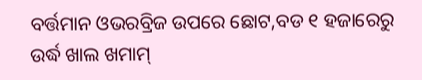ବର୍ତ୍ତମାନ ଓଭରବ୍ରିଜ ଉପରେ ଛୋଟ,ବଡ ୧ ହଜାରେରୁ ଉର୍ଦ୍ଧ ଖାଲ ଖମାମ୍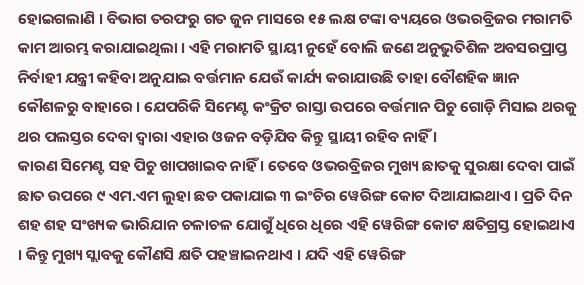ହୋଇଗଲାଣି । ବିଭାଗ ତରଫରୁ ଗତ ଜୁନ ମାସରେ ୧୫ ଲକ୍ଷ ଟଙ୍କା ବ୍ୟୟରେ ଓଭରବ୍ରିଜର ମରାମତି କାମ ଆରମ୍ଭ କରାଯାଇଥିଲା । ଏହି ମରାମତି ସ୍ଥାୟୀ ନୁହେଁ ବୋଲି ଜଣେ ଅନୁଭୁତିଶିଳ ଅବସରପ୍ରାପ୍ତ ନିର୍ବାହୀ ଯନ୍ତ୍ରୀ କହିବା ଅନୁଯାଇ ବର୍ତ୍ତମାନ ଯେଉଁ କାର୍ଯ୍ୟ କରାଯାଉଛି ତାହା ବୌଶହିକ ଜ୍ଞାନ କୌଶଳରୁ ବାହାରେ । ଯେପରିକି ସିମେଣ୍ଟ କଂକ୍ରିଟ ରାସ୍ତା ଉପରେ ବର୍ତ୍ତମାନ ପିଚୁ ଗୋଡ଼ି ମିସାଇ ଥରକୁ ଥର ପଲସ୍ତର ଦେବା ଦ୍ୱାରା ଏହାର ଓଜନ ବଡ଼ିଯିବ କିନ୍ତୁ ସ୍ଥାୟୀ ରହିବ ନାହିଁ ।
କାରଣ ସିମେଣ୍ଟ ସହ ପିଚୁ ଖାପଖାଇବ ନାହିଁ । ତେବେ ଓଭରବ୍ରିଜର ମୁଖ୍ୟ ଛାତକୁ ସୁରକ୍ଷା ଦେବା ପାଇଁ ଛାତ ଉପରେ ୯ ଏମ.ଏମ ଲୁହା ଛଡ ପକାଯାଇ ୩ ଇଂଚିର ୱେରିଙ୍ଗ କୋଟ ଦିଆଯାଇଥାଏ । ପ୍ରତି ଦିନ ଶହ ଶହ ସଂଖ୍ୟକ ଭାରିଯାନ ଚଳାଚଳ ଯୋଗୁଁ ଧିରେ ଧିରେ ଏହି ୱେରିଙ୍ଗ କୋଟ କ୍ଷତିଗ୍ରସ୍ତ ହୋଇଥାଏ । କିନ୍ତୁ ମୁଖ୍ୟ ସ୍ଲାବକୁ କୌଣସି କ୍ଷତି ପହଞ୍ଚାଇନଥାଏ । ଯଦି ଏହି ୱେରିଙ୍ଗ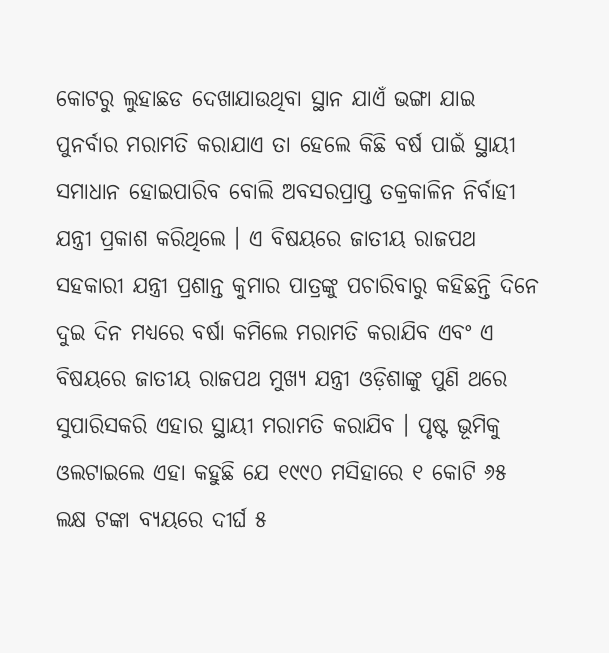କୋଟରୁ ଲୁହାଛଡ ଦେଖାଯାଉଥିବା ସ୍ଥାନ ଯାଏଁ ଭଙ୍ଗା ଯାଇ ପୁନର୍ବାର ମରାମତି କରାଯାଏ ତା ହେଲେ କିଛି ବର୍ଷ ପାଇଁ ସ୍ଥାୟୀ ସମାଧାନ ହୋଇପାରିବ ବୋଲି ଅବସରପ୍ରାପ୍ତ ତକ୍ରକାଳିନ ନିର୍ବାହୀ ଯନ୍ତ୍ରୀ ପ୍ରକାଶ କରିଥିଲେ । ଏ ବିଷୟରେ ଜାତୀୟ ରାଜପଥ ସହକାରୀ ଯନ୍ତ୍ରୀ ପ୍ରଶାନ୍ତ କୁମାର ପାତ୍ରଙ୍କୁ ପଚାରିବାରୁ କହିଛନ୍ତି ଦିନେ ଦୁଇ ଦିନ ମଧ୍ୟରେ ବର୍ଷା କମିଲେ ମରାମତି କରାଯିବ ଏବଂ ଏ ବିଷୟରେ ଜାତୀୟ ରାଜପଥ ମୁଖ୍ୟ ଯନ୍ତ୍ରୀ ଓଡ଼ିଶାଙ୍କୁ ପୁଣି ଥରେ ସୁପାରିସକରି ଏହାର ସ୍ଥାୟୀ ମରାମତି କରାଯିବ । ପୃଷ୍ଟ ଭୂମିକୁ ଓଲଟାଇଲେ ଏହା କହୁଛି ଯେ ୧୯୯୦ ମସିହାରେ ୧ କୋଟି ୬୫ ଲକ୍ଷ ଟଙ୍କା ବ୍ୟୟରେ ଦୀର୍ଘ ୫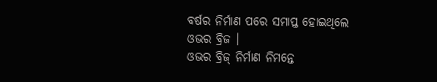ବର୍ଷର ନିର୍ମାଣ ପରେ ସମାପ୍ତ ହୋଇଥିଲେ ଓଭର ବ୍ରିଜ ।
ଓଭର ବ୍ରିଜ୍ ନିର୍ମାଣ ନିମନ୍ତେ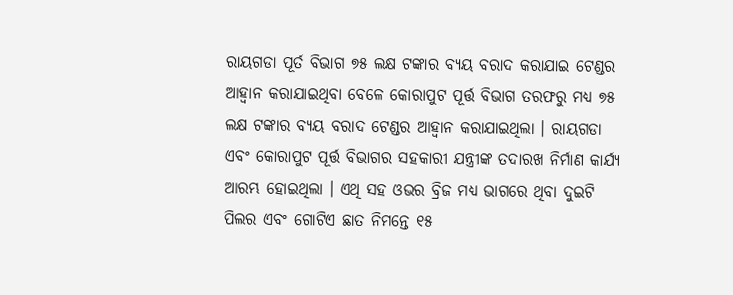ରାୟଗଡା ପୂର୍ତ ବିଭାଗ ୭୫ ଲକ୍ଷ ଟଙ୍କାର ବ୍ୟୟ ବରାଦ କରାଯାଇ ଟେଣ୍ଡର ଆହ୍ୱାନ କରାଯାଇଥିବା ବେଳେ କୋରାପୁଟ ପୂର୍ତ୍ତ ବିଭାଗ ତରଫରୁ ମଧ୍ୟ ୭୫ ଲକ୍ଷ ଟଙ୍କାର ବ୍ୟୟ ବରାଦ ଟେଣ୍ଡର ଆହ୍ୱାନ କରାଯାଇଥିଲା । ରାୟଗଡା ଏବଂ କୋରାପୁଟ ପୂର୍ତ୍ତ ବିଭାଗର ସହକାରୀ ଯନ୍ତ୍ରୀଙ୍କ ତଦାରଖ ନିର୍ମାଣ କାର୍ଯ୍ୟ ଆରମ୍ଭ ହୋଇଥିଲା । ଏଥି ସହ ଓଭର ବ୍ରିଜ ମଧ୍ୟ ଭାଗରେ ଥିବା ଦୁଇଟି ପିଲର ଏବଂ ଗୋଟିଏ ଛାତ ନିମନ୍ତେ ୧୫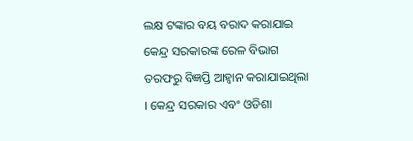ଲକ୍ଷ ଟଙ୍କାର ବୟ ବରାଦ କରାଯାଇ କେନ୍ଦ୍ର ସରକାରଙ୍କ ରେଳ ବିଭାଗ ତରଫରୁ ବିଜ୍ଞପ୍ତି ଆହ୍ୱାନ କରାଯାଇଥିଲା । କେନ୍ଦ୍ର ସରକାର ଏବଂ ଓଡିଶା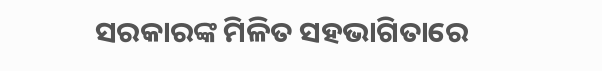ସରକାରଙ୍କ ମିଳିତ ସହଭାଗିତାରେ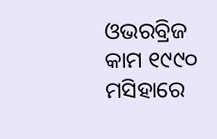ଓଭରବ୍ରିଜ କାମ ୧୯୯୦ ମସିହାରେ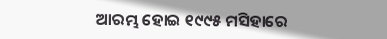ଆରମ୍ଭ ହୋଇ ୧୯୯୫ ମସିହାରେ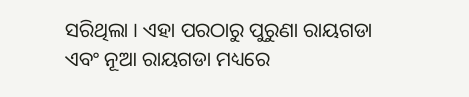ସରିଥିଲା । ଏହା ପରଠାରୁ ପୁରୁଣା ରାୟଗଡା ଏବଂ ନୂଆ ରାୟଗଡା ମଧ୍ୟରେ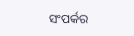ସଂପର୍କର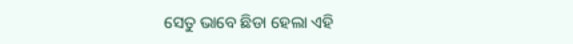ସେତୁ ଭାବେ ଛିଡା ହେଲା ଏହି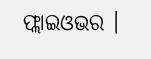ଫ୍ଲାଇଓଭର ।